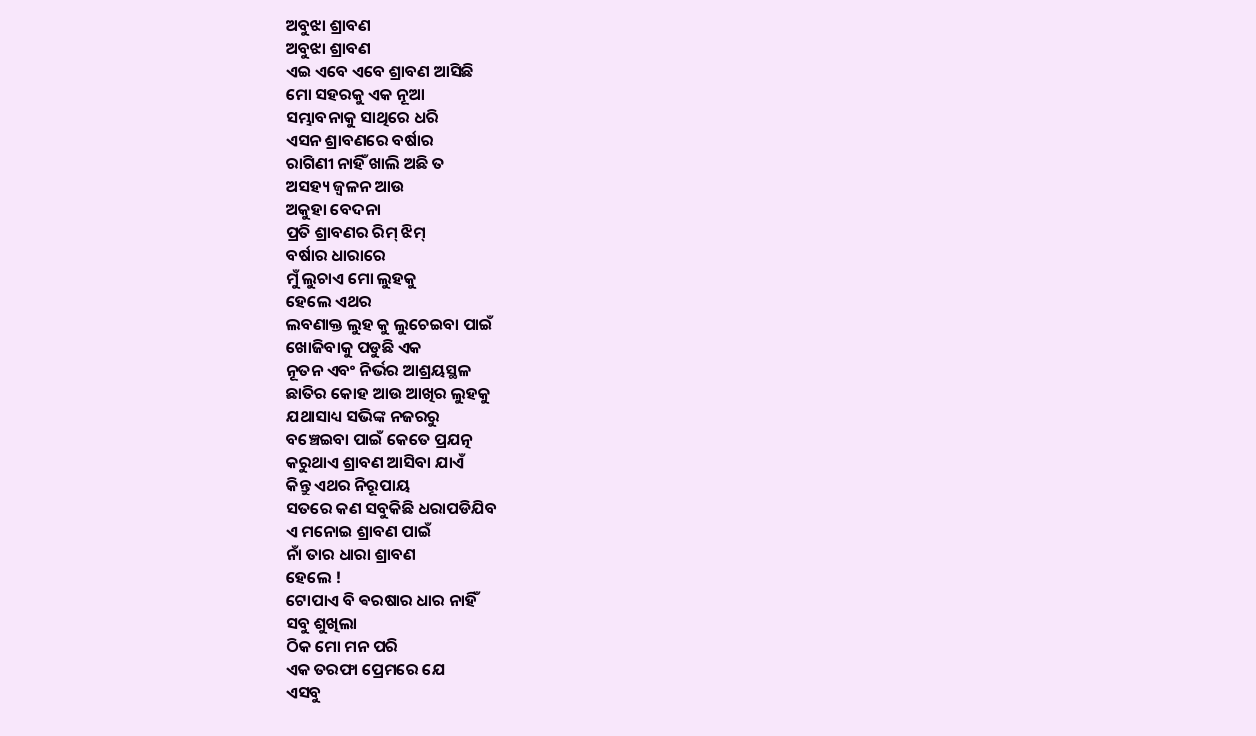ଅବୁଝା ଶ୍ରାବଣ
ଅବୁଝା ଶ୍ରାବଣ
ଏଇ ଏବେ ଏବେ ଶ୍ରାବଣ ଆସିଛି
ମୋ ସହରକୁ ଏକ ନୂଆ
ସମ୍ଭାବନାକୁ ସାଥିରେ ଧରି
ଏସନ ଶ୍ରାବଣରେ ବର୍ଷାର
ରାଗିଣୀ ନାହିଁ ଖାଲି ଅଛି ତ
ଅସହ୍ୟ ଜ୍ଵଳନ ଆଉ
ଅକୁହା ବେଦନା
ପ୍ରତି ଶ୍ରାବଣର ରିମ୍ ଝିମ୍
ବର୍ଷାର ଧାରାରେ
ମୁଁ ଲୁଚାଏ ମୋ ଲୁହକୁ
ହେଲେ ଏଥର
ଲବଣାକ୍ତ ଲୁହ କୁ ଲୁଚେଇବା ପାଇଁ
ଖୋଜିବାକୁ ପଡୁଛି ଏକ
ନୂତନ ଏବଂ ନିର୍ଭର ଆଶ୍ରୟସ୍ଥଳ
ଛାତିର କୋହ ଆଉ ଆଖିର ଲୁହକୁ
ଯଥାସାଧ୍ୟ ସଭିଙ୍କ ନଜରରୁ
ବଞ୍ଚେଇବା ପାଇଁ କେତେ ପ୍ରଯତ୍ନ
କରୁଥାଏ ଶ୍ରାବଣ ଆସିବା ଯାଏଁ
କିନ୍ତୁ ଏଥର ନିରୂପାୟ
ସତରେ କଣ ସବୁକିଛି ଧରାପଡିଯିବ
ଏ ମନୋଇ ଶ୍ରାବଣ ପାଇଁ
ନାଁ ତାର ଧାରା ଶ୍ରାବଣ
ହେଲେ !
ଟୋପାଏ ବି ଵରଷାର ଧାର ନାହିଁ
ସବୁ ଶୁଖିଲା
ଠିକ ମୋ ମନ ପରି
ଏକ ତରଫା ପ୍ରେମରେ ଯେ
ଏସବୁ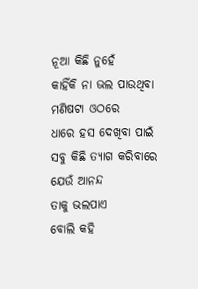ନୂଆ କିଛି ନୁହେଁ
କାହିଁକି ନା ଭଲ ପାଉଥିବା
ମଣିଷଟା ଓଠରେ
ଧାରେ ହସ ଦେଖିବା ପାଇଁ
ସବୁ କିଛି ତ୍ୟାଗ କରିବାରେ
ଯେଉଁ ଆନନ୍ଦ
ତାକୁ ଭଲପାଏ
ବୋଲି କହି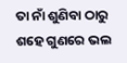ତା ନାଁ ଶୁଣିବା ଠାରୁ
ଶହେ ଗୁଣରେ ଭଲ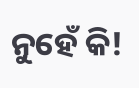ନୁହେଁ କି!